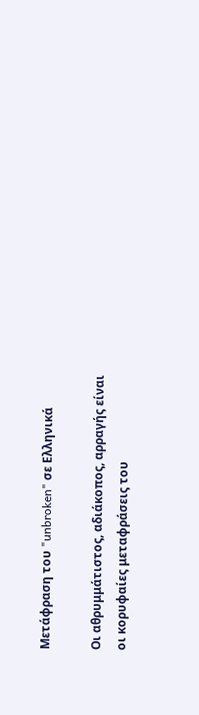Μετάφραση του "unbroken" σε Ελληνικά

Οι αθρυμμάτιστος, αδιάκοπος, αρραγής είναι οι κορυφαίες μεταφράσεις του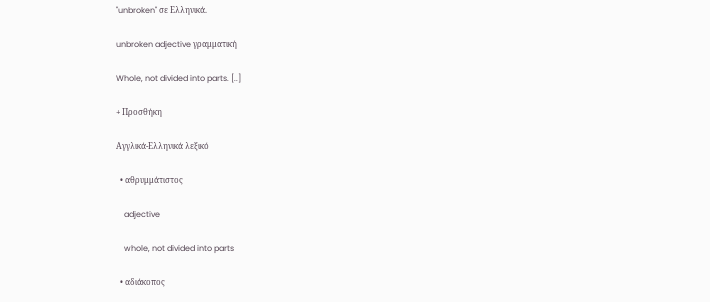"unbroken" σε Ελληνικά.

unbroken adjective γραμματική

Whole, not divided into parts. [..]

+ Προσθήκη

Αγγλικά-Ελληνικά λεξικό

  • αθρυμμάτιστος

    adjective

    whole, not divided into parts

  • αδιάκοπος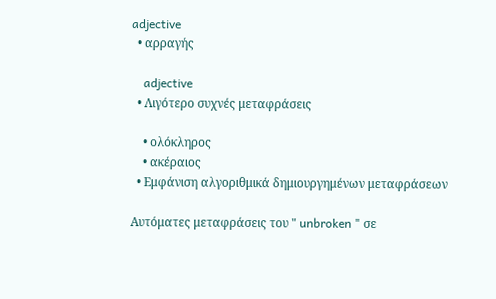adjective
  • αρραγής

    adjective
  • Λιγότερο συχνές μεταφράσεις

    • ολόκληρος
    • ακέραιος
  • Εμφάνιση αλγοριθμικά δημιουργημένων μεταφράσεων

Αυτόματες μεταφράσεις του " unbroken " σε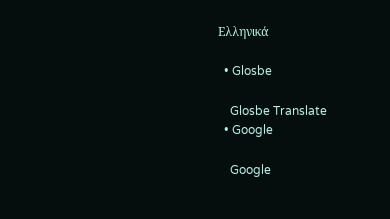Ελληνικά

  • Glosbe

    Glosbe Translate
  • Google

    Google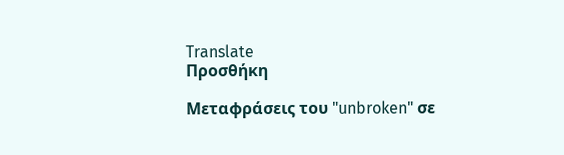Translate
Προσθήκη

Μεταφράσεις του "unbroken" σε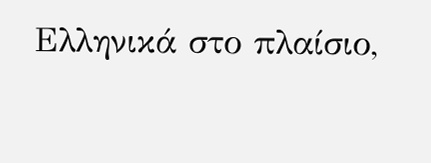Ελληνικά στο πλαίσιο,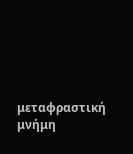μεταφραστική μνήμη